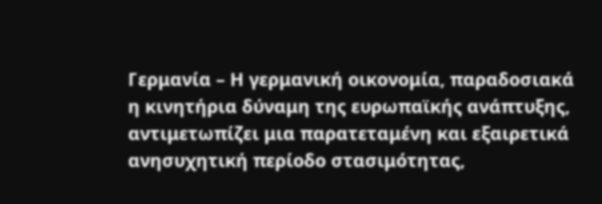Γερμανία – Η γερμανική οικονομία, παραδοσιακά η κινητήρια δύναμη της ευρωπαϊκής ανάπτυξης, αντιμετωπίζει μια παρατεταμένη και εξαιρετικά ανησυχητική περίοδο στασιμότητας,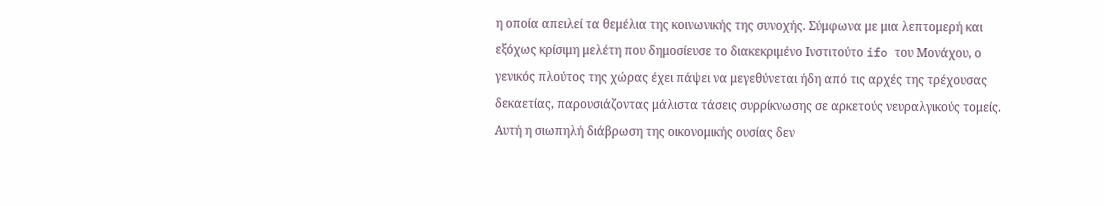η οποία απειλεί τα θεμέλια της κοινωνικής της συνοχής. Σύμφωνα με μια λεπτομερή και εξόχως κρίσιμη μελέτη που δημοσίευσε το διακεκριμένο Ινστιτούτο ifo του Μονάχου, ο γενικός πλούτος της χώρας έχει πάψει να μεγεθύνεται ήδη από τις αρχές της τρέχουσας δεκαετίας, παρουσιάζοντας μάλιστα τάσεις συρρίκνωσης σε αρκετούς νευραλγικούς τομείς. Αυτή η σιωπηλή διάβρωση της οικονομικής ουσίας δεν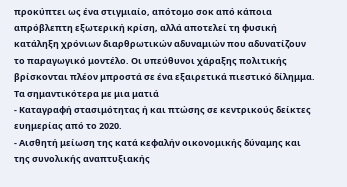προκύπτει ως ένα στιγμιαίο, απότομο σοκ από κάποια απρόβλεπτη εξωτερική κρίση, αλλά αποτελεί τη φυσική κατάληξη χρόνιων διαρθρωτικών αδυναμιών που αδυνατίζουν το παραγωγικό μοντέλο. Οι υπεύθυνοι χάραξης πολιτικής βρίσκονται πλέον μπροστά σε ένα εξαιρετικά πιεστικό δίλημμα.
Τα σημαντικότερα με μια ματιά
- Καταγραφή στασιμότητας ή και πτώσης σε κεντρικούς δείκτες ευημερίας από το 2020.
- Αισθητή μείωση της κατά κεφαλήν οικονομικής δύναμης και της συνολικής αναπτυξιακής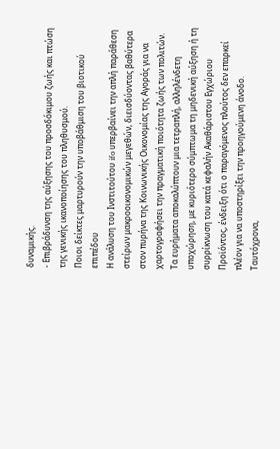δυναμικής.
- Επιβράδυνση της αύξησης του προσδόκιμου ζωής και πτώση της γενικής ικανοποίησης του πληθυσμού.
Ποιοι δείκτες μαρτυρούν την υποβάθμιση του βιοτικού επιπέδου
Η ανάλυση του Ινστιτούτου ifo υπερβαίνει την απλή παράθεση στείρων μακροοικονομικών μεγεθών, διεισδύοντας βαθύτερα στον πυρήνα της Κοινωνικής Οικονομίας της Αγοράς για να χαρτογραφήσει την πραγματική ποιότητα ζωής των πολιτών. Τα ευρήματα αποκαλύπτουν μια τετραπλή, αλληλένδετη υποχώρηση, με κυριότερο σύμπτωμα τη μηδενική αύξηση ή τη συρρίκνωση του κατά κεφαλήν Ακαθάριστου Εγχώριου Προϊόντος, ένδειξη ότι ο παραγόμενος πλούτος δεν επαρκεί πλέον για να υποστηρίξει την προηγούμενη άνοδο. Ταυτόχρονα,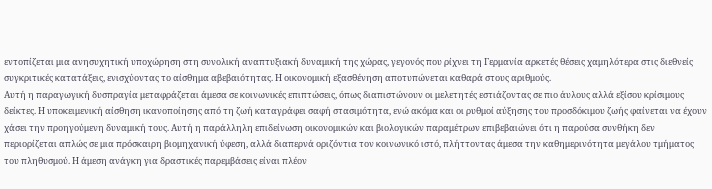εντοπίζεται μια ανησυχητική υποχώρηση στη συνολική αναπτυξιακή δυναμική της χώρας, γεγονός που ρίχνει τη Γερμανία αρκετές θέσεις χαμηλότερα στις διεθνείς συγκριτικές κατατάξεις, ενισχύοντας το αίσθημα αβεβαιότητας. Η οικονομική εξασθένηση αποτυπώνεται καθαρά στους αριθμούς.
Αυτή η παραγωγική δυσπραγία μεταφράζεται άμεσα σε κοινωνικές επιπτώσεις, όπως διαπιστώνουν οι μελετητές εστιάζοντας σε πιο άυλους αλλά εξίσου κρίσιμους δείκτες. Η υποκειμενική αίσθηση ικανοποίησης από τη ζωή καταγράφει σαφή στασιμότητα, ενώ ακόμα και οι ρυθμοί αύξησης του προσδόκιμου ζωής φαίνεται να έχουν χάσει την προηγούμενη δυναμική τους. Αυτή η παράλληλη επιδείνωση οικονομικών και βιολογικών παραμέτρων επιβεβαιώνει ότι η παρούσα συνθήκη δεν περιορίζεται απλώς σε μια πρόσκαιρη βιομηχανική ύφεση, αλλά διαπερνά οριζόντια τον κοινωνικό ιστό, πλήττοντας άμεσα την καθημερινότητα μεγάλου τμήματος του πληθυσμού. Η άμεση ανάγκη για δραστικές παρεμβάσεις είναι πλέον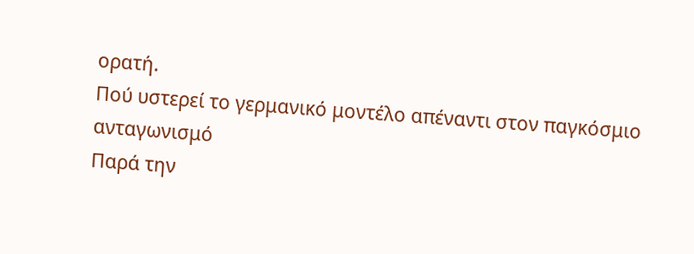ορατή.
Πού υστερεί το γερμανικό μοντέλο απέναντι στον παγκόσμιο ανταγωνισμό
Παρά την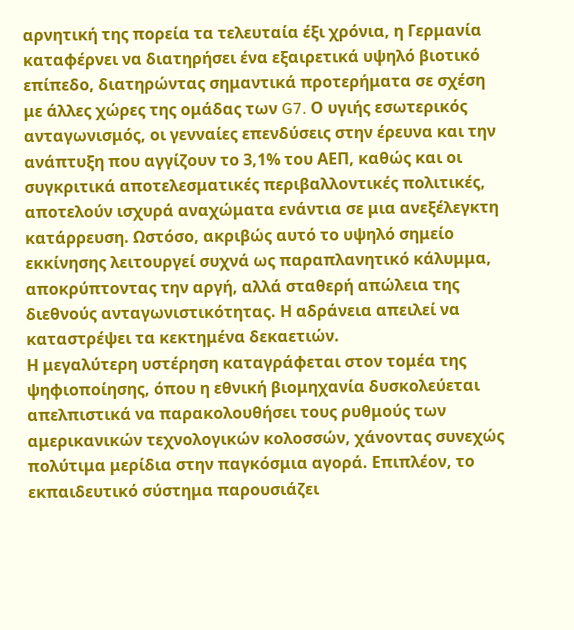αρνητική της πορεία τα τελευταία έξι χρόνια, η Γερμανία καταφέρνει να διατηρήσει ένα εξαιρετικά υψηλό βιοτικό επίπεδο, διατηρώντας σημαντικά προτερήματα σε σχέση με άλλες χώρες της ομάδας των G7. Ο υγιής εσωτερικός ανταγωνισμός, οι γενναίες επενδύσεις στην έρευνα και την ανάπτυξη που αγγίζουν το 3,1% του ΑΕΠ, καθώς και οι συγκριτικά αποτελεσματικές περιβαλλοντικές πολιτικές, αποτελούν ισχυρά αναχώματα ενάντια σε μια ανεξέλεγκτη κατάρρευση. Ωστόσο, ακριβώς αυτό το υψηλό σημείο εκκίνησης λειτουργεί συχνά ως παραπλανητικό κάλυμμα, αποκρύπτοντας την αργή, αλλά σταθερή απώλεια της διεθνούς ανταγωνιστικότητας. Η αδράνεια απειλεί να καταστρέψει τα κεκτημένα δεκαετιών.
Η μεγαλύτερη υστέρηση καταγράφεται στον τομέα της ψηφιοποίησης, όπου η εθνική βιομηχανία δυσκολεύεται απελπιστικά να παρακολουθήσει τους ρυθμούς των αμερικανικών τεχνολογικών κολοσσών, χάνοντας συνεχώς πολύτιμα μερίδια στην παγκόσμια αγορά. Επιπλέον, το εκπαιδευτικό σύστημα παρουσιάζει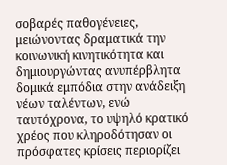σοβαρές παθογένειες, μειώνοντας δραματικά την κοινωνική κινητικότητα και δημιουργώντας ανυπέρβλητα δομικά εμπόδια στην ανάδειξη νέων ταλέντων, ενώ ταυτόχρονα, το υψηλό κρατικό χρέος που κληροδότησαν οι πρόσφατες κρίσεις περιορίζει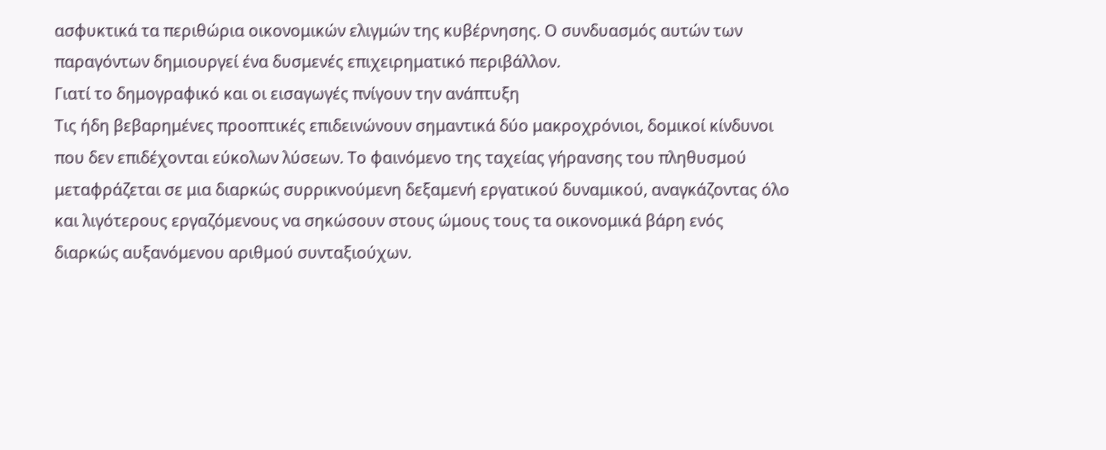ασφυκτικά τα περιθώρια οικονομικών ελιγμών της κυβέρνησης. Ο συνδυασμός αυτών των παραγόντων δημιουργεί ένα δυσμενές επιχειρηματικό περιβάλλον.
Γιατί το δημογραφικό και οι εισαγωγές πνίγουν την ανάπτυξη
Τις ήδη βεβαρημένες προοπτικές επιδεινώνουν σημαντικά δύο μακροχρόνιοι, δομικοί κίνδυνοι που δεν επιδέχονται εύκολων λύσεων. Το φαινόμενο της ταχείας γήρανσης του πληθυσμού μεταφράζεται σε μια διαρκώς συρρικνούμενη δεξαμενή εργατικού δυναμικού, αναγκάζοντας όλο και λιγότερους εργαζόμενους να σηκώσουν στους ώμους τους τα οικονομικά βάρη ενός διαρκώς αυξανόμενου αριθμού συνταξιούχων.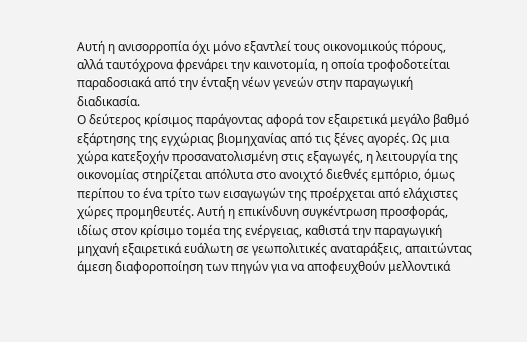Αυτή η ανισορροπία όχι μόνο εξαντλεί τους οικονομικούς πόρους, αλλά ταυτόχρονα φρενάρει την καινοτομία, η οποία τροφοδοτείται παραδοσιακά από την ένταξη νέων γενεών στην παραγωγική διαδικασία.
Ο δεύτερος κρίσιμος παράγοντας αφορά τον εξαιρετικά μεγάλο βαθμό εξάρτησης της εγχώριας βιομηχανίας από τις ξένες αγορές. Ως μια χώρα κατεξοχήν προσανατολισμένη στις εξαγωγές, η λειτουργία της οικονομίας στηρίζεται απόλυτα στο ανοιχτό διεθνές εμπόριο, όμως περίπου το ένα τρίτο των εισαγωγών της προέρχεται από ελάχιστες χώρες προμηθευτές. Αυτή η επικίνδυνη συγκέντρωση προσφοράς, ιδίως στον κρίσιμο τομέα της ενέργειας, καθιστά την παραγωγική μηχανή εξαιρετικά ευάλωτη σε γεωπολιτικές αναταράξεις, απαιτώντας άμεση διαφοροποίηση των πηγών για να αποφευχθούν μελλοντικά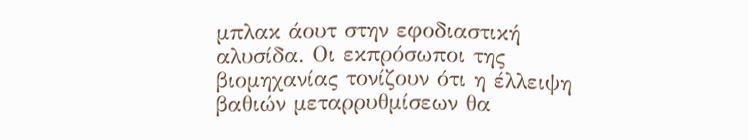μπλακ άουτ στην εφοδιαστική αλυσίδα. Οι εκπρόσωποι της βιομηχανίας τονίζουν ότι η έλλειψη βαθιών μεταρρυθμίσεων θα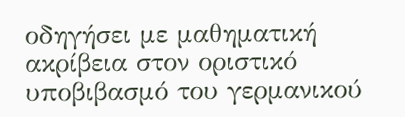οδηγήσει με μαθηματική ακρίβεια στον οριστικό υποβιβασμό του γερμανικού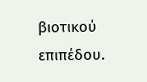βιοτικού επιπέδου.